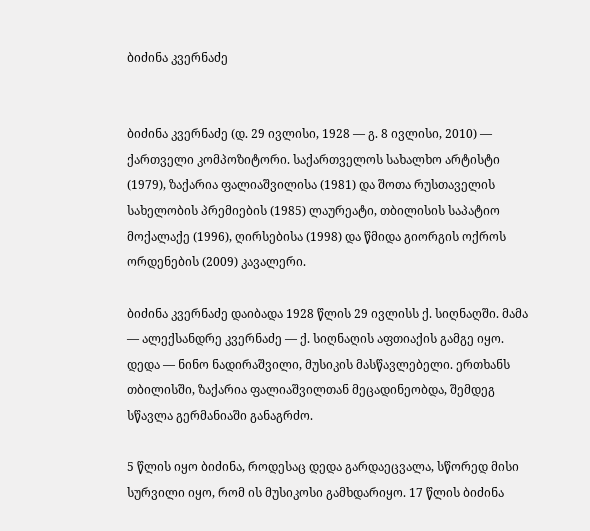ბიძინა კვერნაძე


ბიძინა კვერნაძე (დ. 29 ივლისი, 1928 — გ. 8 ივლისი, 2010) — ქართველი კომპოზიტორი. საქართველოს სახალხო არტისტი (1979), ზაქარია ფალიაშვილისა (1981) და შოთა რუსთაველის სახელობის პრემიების (1985) ლაურეატი, თბილისის საპატიო მოქალაქე (1996), ღირსებისა (1998) და წმიდა გიორგის ოქროს ორდენების (2009) კავალერი.

ბიძინა კვერნაძე დაიბადა 1928 წლის 29 ივლისს ქ. სიღნაღში. მამა — ალექსანდრე კვერნაძე — ქ. სიღნაღის აფთიაქის გამგე იყო. დედა — ნინო ნადირაშვილი, მუსიკის მასწავლებელი. ერთხანს თბილისში, ზაქარია ფალიაშვილთან მეცადინეობდა, შემდეგ სწავლა გერმანიაში განაგრძო.

5 წლის იყო ბიძინა, როდესაც დედა გარდაეცვალა, სწორედ მისი სურვილი იყო, რომ ის მუსიკოსი გამხდარიყო. 17 წლის ბიძინა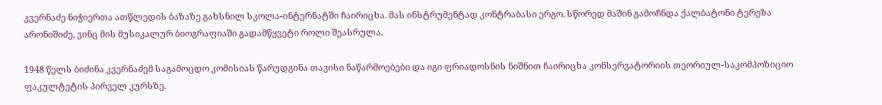კვერნაძე ნიჭიერთა ათწლედის ბაზაზე გახსნილ სკოლა-ინტერნატში ჩაირიცხა. მას ინსტრუმენტად კონტრაბასი ერგო. სწორედ მაშინ გამოჩნდა ქალბატონი ტერეზა არონიშიძე, ვინც მის მუსიკალურ ბიოგრაფიაში გადამწყვეტი როლი შეასრულა.

1948 წელს ბიძინა კვერნაძემ საგამოცდო კომისიას წარუდგინა თავისი ნაწარმოებები და იგი ფრიადოსნის ნიშნით ჩაირიცხა კონსერვატორიის თეორიულ-საკომპოზიციო ფაკულტეტის პირველ კურსზე.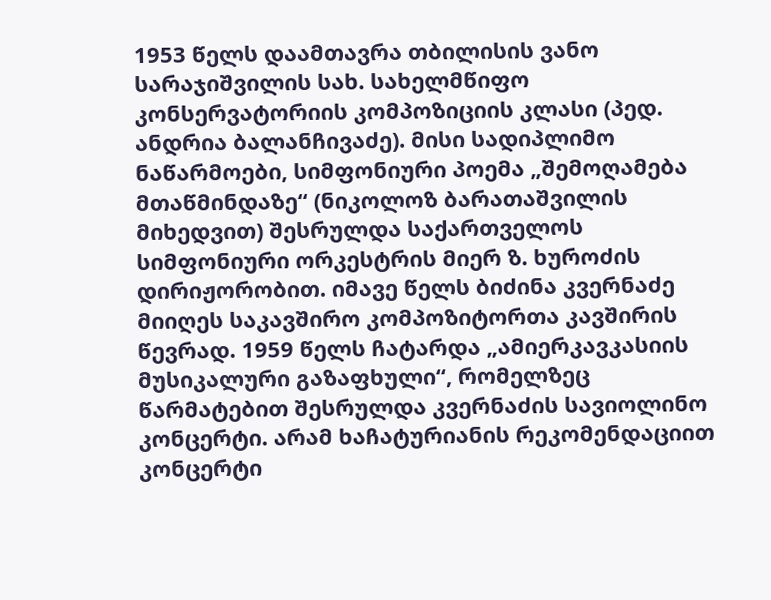1953 წელს დაამთავრა თბილისის ვანო სარაჯიშვილის სახ. სახელმწიფო კონსერვატორიის კომპოზიციის კლასი (პედ. ანდრია ბალანჩივაძე). მისი სადიპლიმო ნაწარმოები, სიმფონიური პოემა „შემოღამება მთაწმინდაზე“ (ნიკოლოზ ბარათაშვილის მიხედვით) შესრულდა საქართველოს სიმფონიური ორკესტრის მიერ ზ. ხუროძის დირიჟორობით. იმავე წელს ბიძინა კვერნაძე მიიღეს საკავშირო კომპოზიტორთა კავშირის წევრად. 1959 წელს ჩატარდა „ამიერკავკასიის მუსიკალური გაზაფხული“, რომელზეც წარმატებით შესრულდა კვერნაძის სავიოლინო კონცერტი. არამ ხაჩატურიანის რეკომენდაციით კონცერტი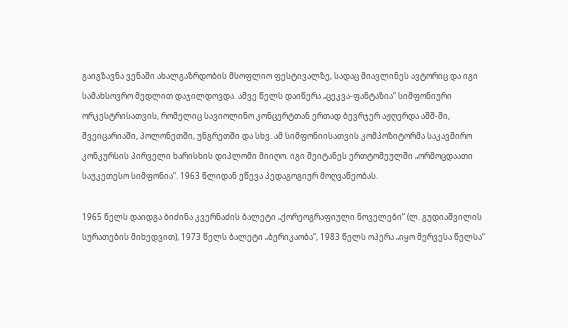გაიგზავნა ვენაში ახალგაზრდობის მსოფლიო ფესტივალზე, სადაც მიავლინეს ავტორიც და იგი სამახსოვრო მედლით დაჯილდოვდა. ამვე წელს დაიწერა „ცეკვა-ფანტაზია“ სიმფონიური ორკესტრისათვის, რომელიც სავიოლინო კონცერტთან ერთად ბევრჯერ აჟღერდა აშშ-ში, შვეიცარიაში, პოლონეთში, უნგრეთში და სხვ. ამ სიმფონიისათვის კომპოზიტორმა საკავშირო კონკურსის პირველი ხარისხის დიპლომი მიიღო. იგი შეიტანეს ერთტომეულში „ორმოცდაათი საუკეთესო სიმფონია“. 1963 წლიდან ეწევა პედაგოგიურ მოღვაწეობას.

1965 წელს დაიდგა ბიძინა კვერნაძის ბალეტი „ქორეოგრაფიული ნოველები“ (ლ. გუდიაშვილის სურათების მიხედვით), 1973 წელს ბალეტი „ბერიკაობა“, 1983 წელს ოპერა „იყო მერვესა წელსა“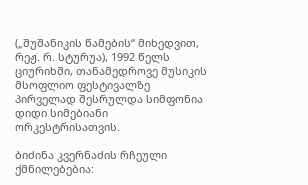(„შუშანიკის წამების“ მიხედვით, რეჟ. რ. სტურუა), 1992 წელს ციურიხში, თანამედროვე მუსიკის მსოფლიო ფესტივალზე პირველად შესრულდა სიმფონია დიდი სიმებიანი ორკესტრისათვის.

ბიძინა კვერნაძის რჩეული ქმნილებებია: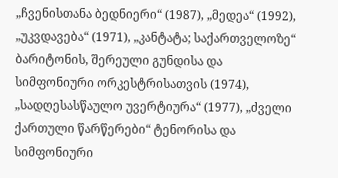„ჩვენისთანა ბედნიერი“ (1987), „მედეა“ (1992), „უკვდავება“ (1971), „კანტატა; საქართველოზე“ ბარიტონის, შერეული გუნდისა და სიმფონიური ორკესტრისათვის (1974), „სადღესასწაულო უვერტიურა“ (1977), „ძველი ქართული წარწერები“ ტენორისა და სიმფონიური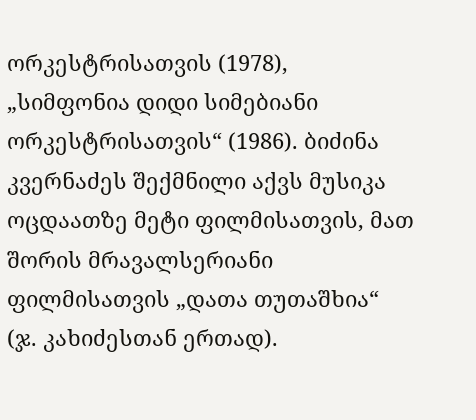ორკესტრისათვის (1978), „სიმფონია დიდი სიმებიანი ორკესტრისათვის“ (1986). ბიძინა კვერნაძეს შექმნილი აქვს მუსიკა ოცდაათზე მეტი ფილმისათვის, მათ შორის მრავალსერიანი ფილმისათვის „დათა თუთაშხია“ (ჯ. კახიძესთან ერთად).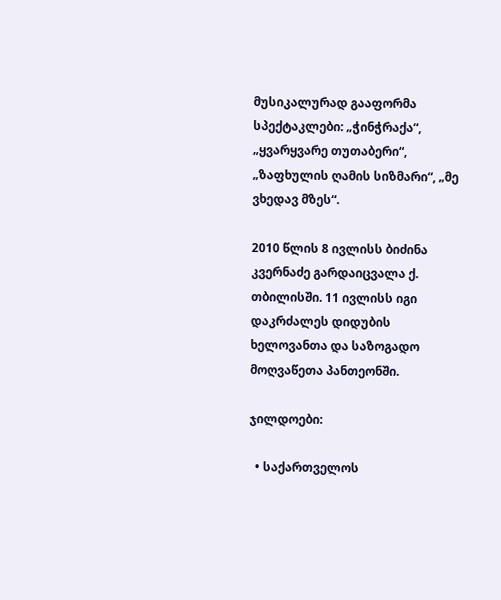მუსიკალურად გააფორმა სპექტაკლები: „ჭინჭრაქა“, „ყვარყვარე თუთაბერი“, „ზაფხულის ღამის სიზმარი“, „მე ვხედავ მზეს“.

2010 წლის 8 ივლისს ბიძინა კვერნაძე გარდაიცვალა ქ. თბილისში. 11 ივლისს იგი დაკრძალეს დიდუბის ხელოვანთა და საზოგადო მოღვაწეთა პანთეონში.

ჯილდოები:

  • საქართველოს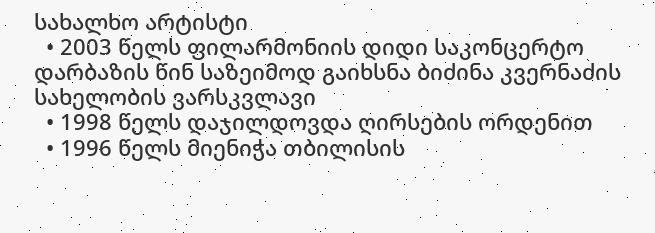სახალხო არტისტი
  • 2003 წელს ფილარმონიის დიდი საკონცერტო დარბაზის წინ საზეიმოდ გაიხსნა ბიძინა კვერნაძის სახელობის ვარსკვლავი
  • 1998 წელს დაჯილდოვდა ღირსების ორდენით
  • 1996 წელს მიენიჭა თბილისის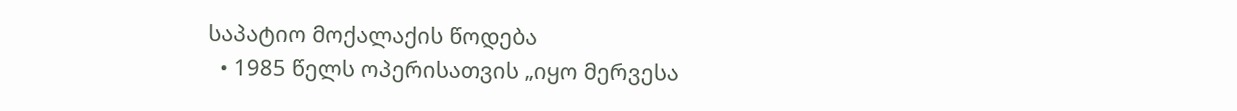საპატიო მოქალაქის წოდება
  • 1985 წელს ოპერისათვის „იყო მერვესა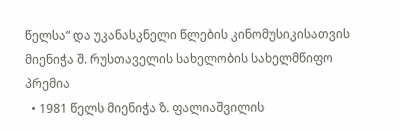წელსა“ და უკანასკნელი წლების კინომუსიკისათვის მიენიჭა შ. რუსთაველის სახელობის სახელმწიფო პრემია
  • 1981 წელს მიენიჭა ზ. ფალიაშვილის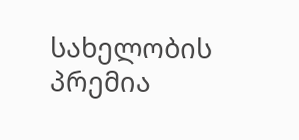სახელობის პრემია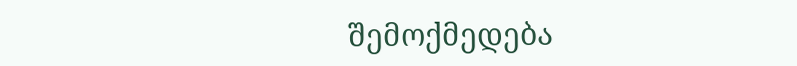შემოქმედება